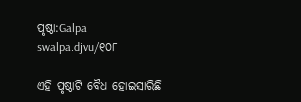ପୃଷ୍ଠା:Galpa swalpa.djvu/୧୦୮

ଏହି ପୃଷ୍ଠାଟି ବୈଧ ହୋଇସାରିଛି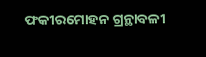ଫକୀରମୋହ‌ନ ଗ୍ରନ୍ଥାବଳୀ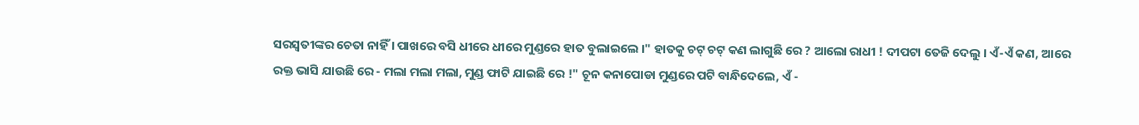ସରସ୍ୱତୀଙ୍କର ଚେତା ନାହିଁ । ପାଖରେ ବସି ଧୀରେ ଧୀରେ ମୁଣ୍ଡରେ ହାତ ବୁଲାଇଲେ ।" ହାତକୁ ଚଟ୍ ଚଟ୍ କଣ ଲାଗୁଛି ରେ ? ଆଲୋ ରାଧୀ ! ଦୀପଟା ତେଜି ଦେଲୁ । ଏଁ-ଏଁ କଣ, ଆରେ ରକ୍ତ ଭାସି ଯାଉଛି ରେ - ମଲା ମଲା ମଲା, ମୁଣ୍ଡ ଫାଟି ଯାଇଛି ରେ !" ଚୂନ କନାପୋଡା ମୁଣ୍ଡରେ ପଟି ବାନ୍ଧିଦେଲେ, ଏଁ -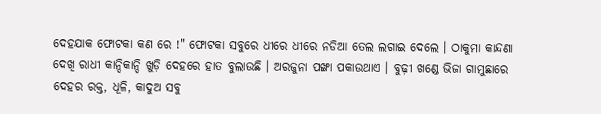ଦେହଯାକ ଫୋଟକା କଣ ରେ !" ଫୋଟକା ସବୁରେ ଧୀରେ ଧୀରେ ନଡିଆ ତେଲ ଲଗାଇ ଦେଲେ । ଠାକୁମା କାନ୍ଦଣା ଦେଖି ରାଧୀ କାନ୍ଦିକାନ୍ଦି ଖୁଡ଼ି ଦେହରେ ହାତ ବୁଲାଉଛି । ଅରଜୁନା ପଙ୍ଖା ପକାଉଥାଏ । ବୁଢ଼ୀ ଖଣ୍ଡେ ଭିଜା ଗାମୁଛାରେ ଦେହର ରକ୍ତ, ଧୂଳି, କାଦୁଅ ସବୁ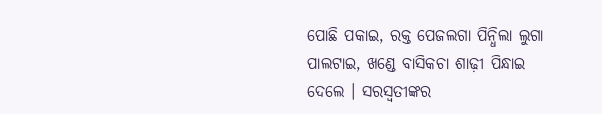ପୋଛି ପକାଇ, ରକ୍ତ ପେଜଲଗା ପିନ୍ଧିଲା ଲୁଗା ପାଲଟାଇ, ଖଣ୍ଡେ ବାସିକଚା ଶାଢ଼ୀ ପିନ୍ଧାଇ ଦେଲେ । ସରସ୍ୱତୀଙ୍କର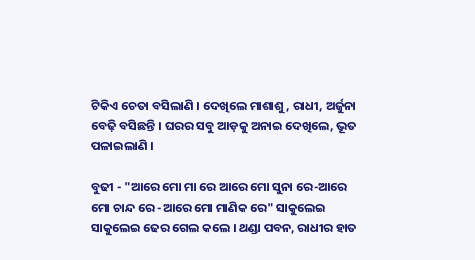ଟିକିଏ ଚେତା ବସିଲାଣି । ଦେଖିଲେ ମାଶାଶୁ, ରାଧୀ, ଅର୍ଜୁନା ବେଢ଼ି ବସିଛନ୍ତି । ଘରର ସବୁ ଆଡ଼କୁ ଅନାଇ ଦେଖିଲେ, ଭୂତ ପଳାଇଲାଣି ।

ବୁଢୀ - "ଆରେ ମୋ ମା ରେ ଆରେ ମୋ ସୁନା ରେ-ଆରେ ମୋ ଚାନ୍ଦ ରେ -ଆରେ ମୋ ମାଣିକ ରେ" ସାକୁଲେଇ ସାକୁଲେଇ ଢେର ଗେଲ କଲେ । ଥଣ୍ଡା ପବନ, ରାଧୀର ହାତ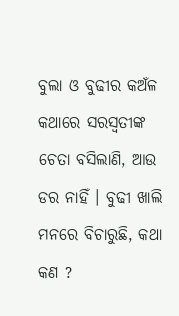ବୁଲା ଓ ବୁଢୀର କଅଁଳ କଥାରେ ସରସ୍ୱତୀଙ୍କ ଚେତା ବସିଲାଣି, ଆଉ ଡର ନାହିଁ । ବୁଢୀ ଖାଲି ମନରେ ବିଚାରୁଛି, କଥା କଣ ?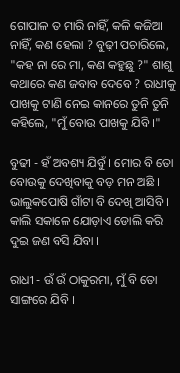ଗୋପାଳ ତ ମାରି ନାହିଁ, କଳି କଜିଆ ନାହିଁ, କଣ ହେଲା ? ବୁଢ଼ୀ ପଚାରିଲେ, "କହ ନା ରେ ମା, କଣ କହୁଛୁ ?" ଶାଶୁ କଥାରେ କଣ ଜବାବ ଦେବେ ? ରାଧୀକୁ ପାଖକୁ ଟାଣି ନେଇ କାନରେ ତୁନି ତୁନି କହିଲେ, "ମୁଁ ବୋଉ ପାଖକୁ ଯିବି ।"

ବୁଢୀ - ହଁ ଅବଶ୍ୟ ଯିବୁଁ । ମୋର ବି ତୋ ବୋଉକୁ ଦେଖିବାକୁ ବଡ଼ ମନ ଅଛି । ଭାଲୁକପୋଷି ଗାଁଟା ବି ଦେଖି ଆସିବି । କାଲି ସକାଳେ ଯୋଡ଼ାଏ ଡୋଲି କରି ଦୁଇ ଜଣ ବସି ଯିବା ।

ରାଧୀ - ଉଁ ଉଁ ଠାକୁରମା, ମୁଁ ବି ତୋ ସାଙ୍ଗରେ ଯିବି ।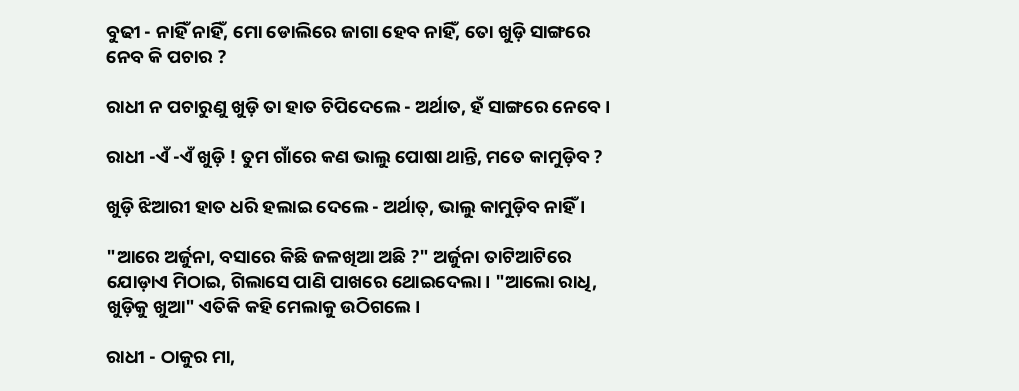ବୁଢୀ - ନାହିଁ ନାହିଁ, ମୋ ଡୋଲିରେ ଜାଗା ହେବ ନାହିଁ, ତୋ ଖୁଡ଼ି ସାଙ୍ଗରେ ନେବ କି ପଚାର ?

ରାଧୀ ନ ପଚାରୁଣୁ ଖୁଡ଼ି ତା ହାତ ଚିପିଦେଲେ - ଅର୍ଥାତ, ହଁ ସାଙ୍ଗରେ ନେବେ ।

ରାଧୀ -ଏଁ -ଏଁ ଖୁଡ଼ି ! ତୁମ ଗାଁରେ କଣ ଭାଲୁ ପୋଷା ଥାନ୍ତି, ମତେ କାମୁଡ଼ିବ ?

ଖୁଡ଼ି ଝିଆରୀ ହାତ ଧରି ହଲାଇ ଦେଲେ - ଅର୍ଥାତ୍, ଭାଲୁ କାମୁଡ଼ିବ ନାହିଁ ।

"ଆରେ ଅର୍ଜୁନା, ବସାରେ କିଛି ଜଳଖିଆ ଅଛି ?" ଅର୍ଜୁନା ତାଟିଆଟିରେ ଯୋଡ଼ାଏ ମିଠାଇ, ଗିଲାସେ ପାଣି ପାଖରେ ଥୋଇଦେଲା । "ଆଲୋ ରାଧି, ଖୁଡ଼ିକୁ ଖୁଆ" ଏତିକି କହି ମେଲାକୁ ଉଠିଗଲେ ।

ରାଧୀ - ଠାକୁର ମା,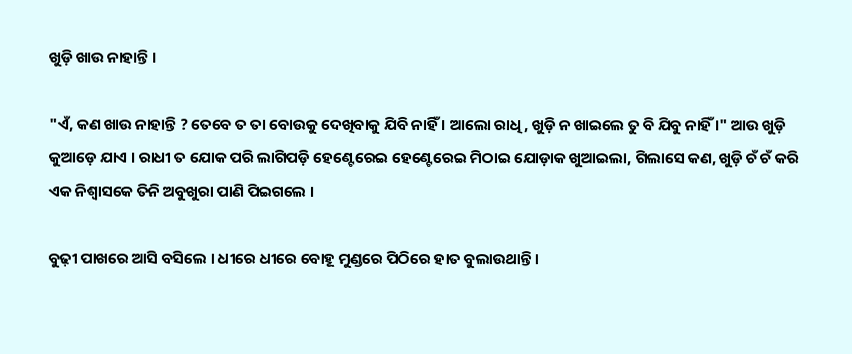ଖୁଡ଼ି ଖାଉ ନାହାନ୍ତି ।

"ଏଁ, କଣ ଖାଉ ନାହାନ୍ତି ? ତେବେ ତ ତା ବୋଉକୁ ଦେଖିବାକୁ ଯିବି ନାହିଁ । ଆଲୋ ରାଧି, ଖୁଡ଼ି ନ ଖାଇଲେ ତୁ ବି ଯିବୁ ନାହିଁ ।" ଆଉ ଖୁଡ଼ି କୁଆଡ଼େ ଯାଏ । ରାଧୀ ତ ଯୋକ ପରି ଲାଗିପଡ଼ି ହେଣ୍ଟେରେଇ ହେଣ୍ଟେରେଇ ମିଠାଇ ଯୋଡ଼ାକ ଖୁଆଇଲା, ଗିଲାସେ କଣ, ଖୁଡ଼ି ଚଁ ଚଁ କରି ଏକ ନିଶ୍ୱାସକେ ତିନି ଅବୁଖୁରା ପାଣି ପିଇଗଲେ ।

ବୁଢ଼ୀ ପାଖରେ ଆସି ବସିଲେ । ଧୀରେ ଧୀରେ ବୋହୂ ମୁଣ୍ଡରେ ପିଠିରେ ହାତ ବୁଲାଉଥାନ୍ତି ।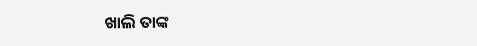ଖାଲି ତାଙ୍କ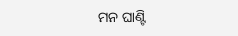ମନ ଘାଣ୍ଟି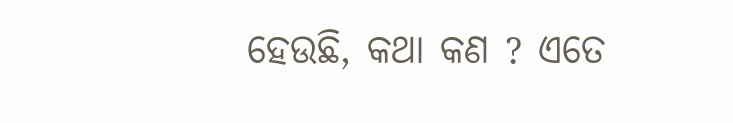ହେଉଛି, କଥା କଣ ? ଏତେ